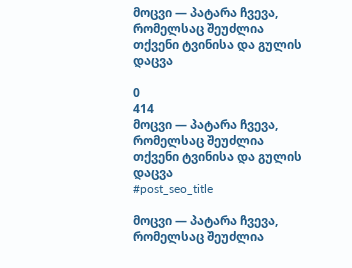მოცვი — პატარა ჩვევა, რომელსაც შეუძლია თქვენი ტვინისა და გულის დაცვა

0
414
მოცვი — პატარა ჩვევა, რომელსაც შეუძლია თქვენი ტვინისა და გულის დაცვა
#post_seo_title

მოცვი — პატარა ჩვევა, რომელსაც შეუძლია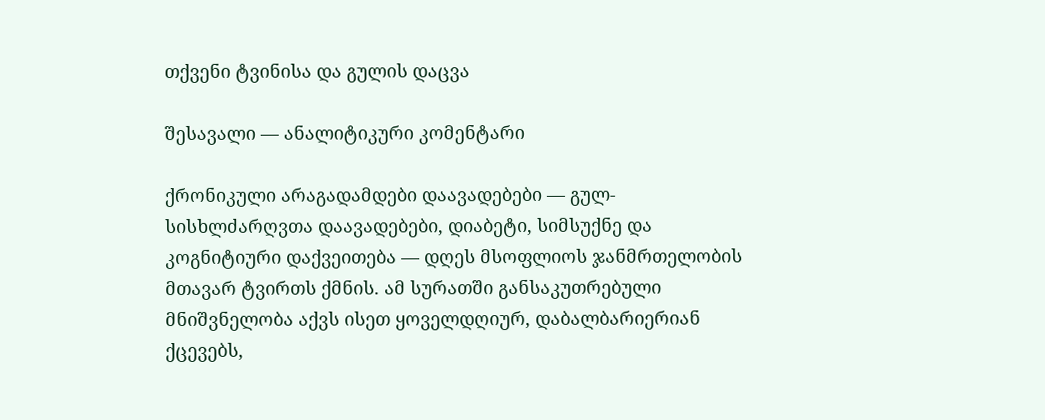თქვენი ტვინისა და გულის დაცვა

შესავალი — ანალიტიკური კომენტარი

ქრონიკული არაგადამდები დაავადებები — გულ-სისხლძარღვთა დაავადებები, დიაბეტი, სიმსუქნე და კოგნიტიური დაქვეითება — დღეს მსოფლიოს ჯანმრთელობის მთავარ ტვირთს ქმნის. ამ სურათში განსაკუთრებული მნიშვნელობა აქვს ისეთ ყოველდღიურ, დაბალბარიერიან ქცევებს,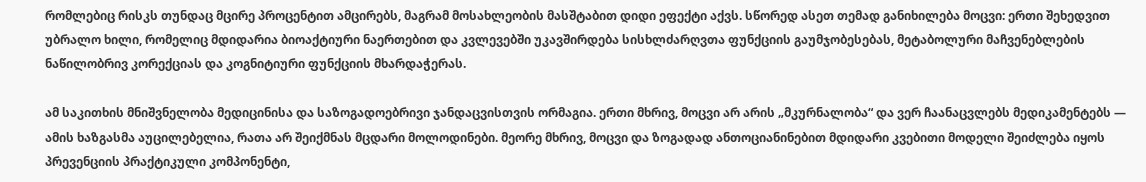რომლებიც რისკს თუნდაც მცირე პროცენტით ამცირებს, მაგრამ მოსახლეობის მასშტაბით დიდი ეფექტი აქვს. სწორედ ასეთ თემად განიხილება მოცვი: ერთი შეხედვით უბრალო ხილი, რომელიც მდიდარია ბიოაქტიური ნაერთებით და კვლევებში უკავშირდება სისხლძარღვთა ფუნქციის გაუმჯობესებას, მეტაბოლური მაჩვენებლების ნაწილობრივ კორექციას და კოგნიტიური ფუნქციის მხარდაჭერას.

ამ საკითხის მნიშვნელობა მედიცინისა და საზოგადოებრივი ჯანდაცვისთვის ორმაგია. ერთი მხრივ, მოცვი არ არის „მკურნალობა“ და ვერ ჩაანაცვლებს მედიკამენტებს — ამის ხაზგასმა აუცილებელია, რათა არ შეიქმნას მცდარი მოლოდინები. მეორე მხრივ, მოცვი და ზოგადად ანთოციანინებით მდიდარი კვებითი მოდელი შეიძლება იყოს პრევენციის პრაქტიკული კომპონენტი,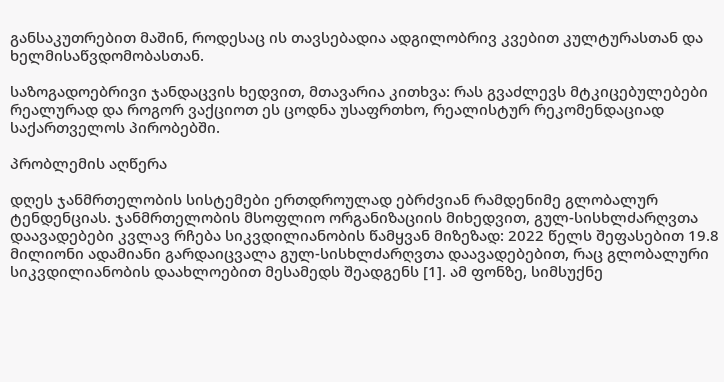განსაკუთრებით მაშინ, როდესაც ის თავსებადია ადგილობრივ კვებით კულტურასთან და ხელმისაწვდომობასთან.

საზოგადოებრივი ჯანდაცვის ხედვით, მთავარია კითხვა: რას გვაძლევს მტკიცებულებები რეალურად და როგორ ვაქციოთ ეს ცოდნა უსაფრთხო, რეალისტურ რეკომენდაციად საქართველოს პირობებში.

პრობლემის აღწერა

დღეს ჯანმრთელობის სისტემები ერთდროულად ებრძვიან რამდენიმე გლობალურ ტენდენციას. ჯანმრთელობის მსოფლიო ორგანიზაციის მიხედვით, გულ-სისხლძარღვთა დაავადებები კვლავ რჩება სიკვდილიანობის წამყვან მიზეზად: 2022 წელს შეფასებით 19.8 მილიონი ადამიანი გარდაიცვალა გულ-სისხლძარღვთა დაავადებებით, რაც გლობალური სიკვდილიანობის დაახლოებით მესამედს შეადგენს [1]. ამ ფონზე, სიმსუქნე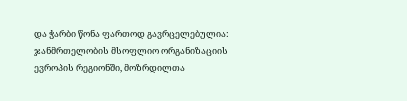და ჭარბი წონა ფართოდ გავრცელებულია: ჯანმრთელობის მსოფლიო ორგანიზაციის ევროპის რეგიონში, მოზრდილთა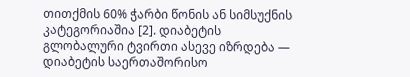თითქმის 60% ჭარბი წონის ან სიმსუქნის კატეგორიაშია [2]. დიაბეტის გლობალური ტვირთი ასევე იზრდება — დიაბეტის საერთაშორისო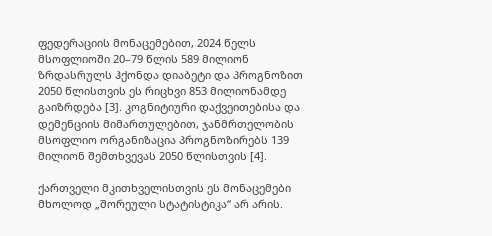ფედერაციის მონაცემებით, 2024 წელს მსოფლიოში 20–79 წლის 589 მილიონ ზრდასრულს ჰქონდა დიაბეტი და პროგნოზით 2050 წლისთვის ეს რიცხვი 853 მილიონამდე გაიზრდება [3]. კოგნიტიური დაქვეითებისა და დემენციის მიმართულებით, ჯანმრთელობის მსოფლიო ორგანიზაცია პროგნოზირებს 139 მილიონ შემთხვევას 2050 წლისთვის [4].

ქართველი მკითხველისთვის ეს მონაცემები მხოლოდ „შორეული სტატისტიკა“ არ არის.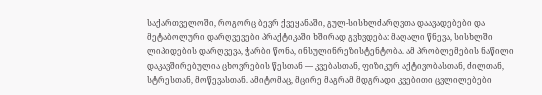საქართველოში, როგორც ბევრ ქვეყანაში, გულ-სისხლძარღვთა დაავადებები და მეტაბოლური დარღვევები პრაქტიკაში ხშირად გვხვდება: მაღალი წნევა, სისხლში ლიპიდების დარღვევა, ჭარბი წონა, ინსულინრეზისტენტობა. ამ პრობლემების ნაწილი დაკავშირებულია ცხოვრების წესთან — კვებასთან, ფიზიკურ აქტივობასთან, ძილთან, სტრესთან, მოწევასთან. ამიტომაც, მცირე მაგრამ მდგრადი კვებითი ცვლილებები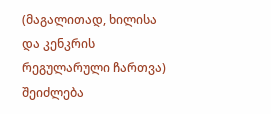(მაგალითად, ხილისა და კენკრის რეგულარული ჩართვა) შეიძლება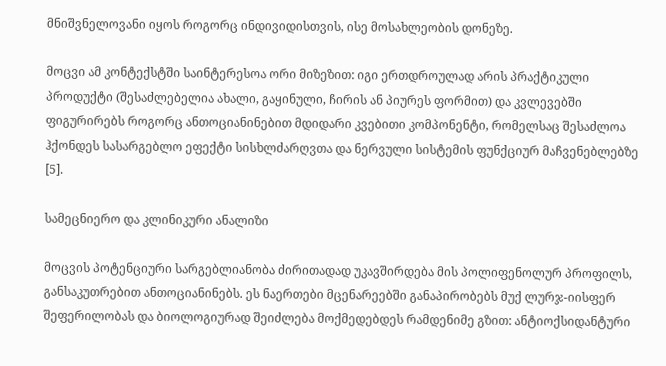მნიშვნელოვანი იყოს როგორც ინდივიდისთვის, ისე მოსახლეობის დონეზე.

მოცვი ამ კონტექსტში საინტერესოა ორი მიზეზით: იგი ერთდროულად არის პრაქტიკული პროდუქტი (შესაძლებელია ახალი, გაყინული, ჩირის ან პიურეს ფორმით) და კვლევებში ფიგურირებს როგორც ანთოციანინებით მდიდარი კვებითი კომპონენტი, რომელსაც შესაძლოა ჰქონდეს სასარგებლო ეფექტი სისხლძარღვთა და ნერვული სისტემის ფუნქციურ მაჩვენებლებზე [5].

სამეცნიერო და კლინიკური ანალიზი

მოცვის პოტენციური სარგებლიანობა ძირითადად უკავშირდება მის პოლიფენოლურ პროფილს, განსაკუთრებით ანთოციანინებს. ეს ნაერთები მცენარეებში განაპირობებს მუქ ლურჯ-იისფერ შეფერილობას და ბიოლოგიურად შეიძლება მოქმედებდეს რამდენიმე გზით: ანტიოქსიდანტური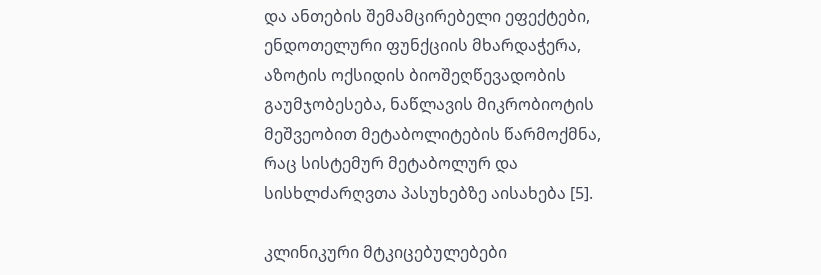და ანთების შემამცირებელი ეფექტები, ენდოთელური ფუნქციის მხარდაჭერა, აზოტის ოქსიდის ბიოშეღწევადობის გაუმჯობესება, ნაწლავის მიკრობიოტის მეშვეობით მეტაბოლიტების წარმოქმნა, რაც სისტემურ მეტაბოლურ და სისხლძარღვთა პასუხებზე აისახება [5].

კლინიკური მტკიცებულებები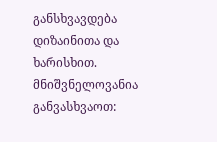განსხვავდება დიზაინითა და ხარისხით. მნიშვნელოვანია განვასხვაოთ: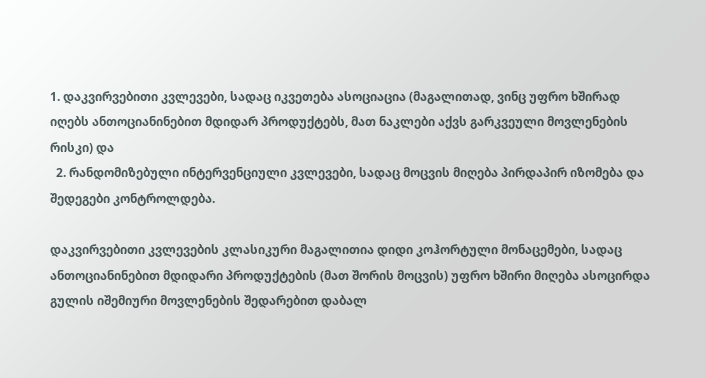1. დაკვირვებითი კვლევები, სადაც იკვეთება ასოციაცია (მაგალითად, ვინც უფრო ხშირად იღებს ანთოციანინებით მდიდარ პროდუქტებს, მათ ნაკლები აქვს გარკვეული მოვლენების რისკი) და
  2. რანდომიზებული ინტერვენციული კვლევები, სადაც მოცვის მიღება პირდაპირ იზომება და შედეგები კონტროლდება.

დაკვირვებითი კვლევების კლასიკური მაგალითია დიდი კოჰორტული მონაცემები, სადაც ანთოციანინებით მდიდარი პროდუქტების (მათ შორის მოცვის) უფრო ხშირი მიღება ასოცირდა გულის იშემიური მოვლენების შედარებით დაბალ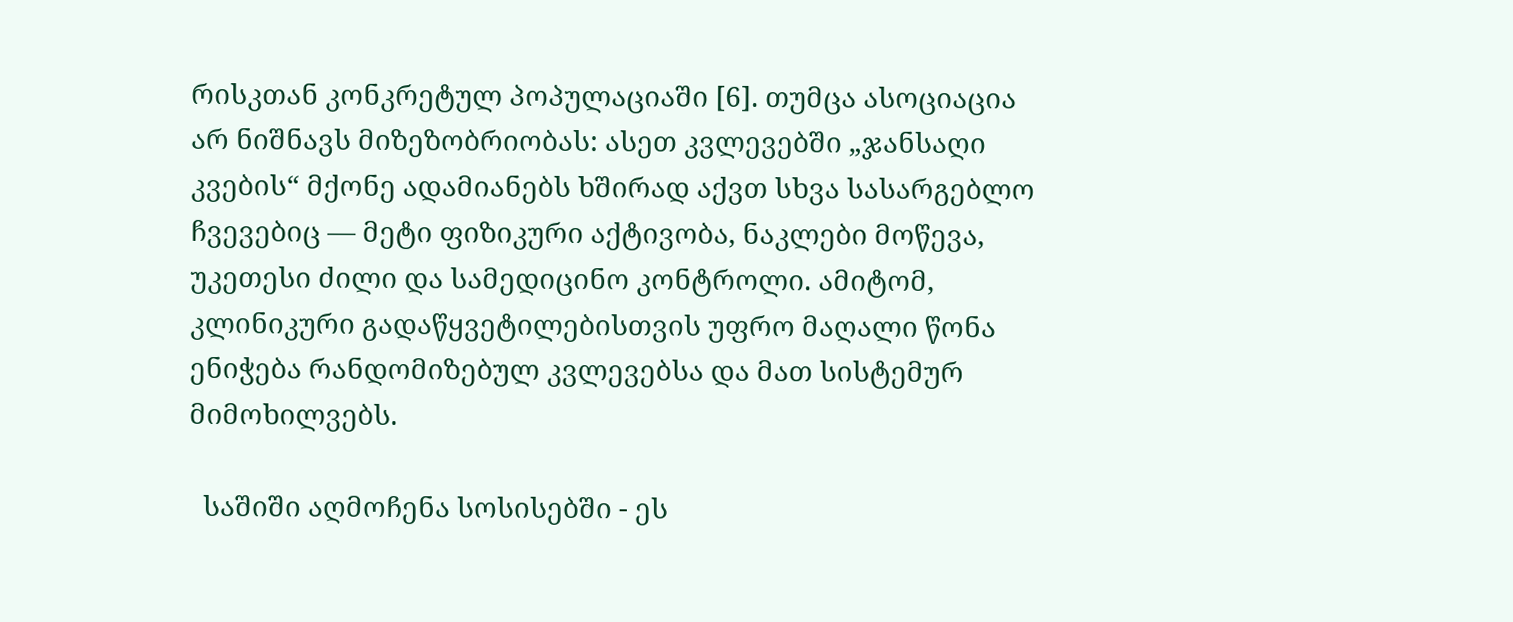რისკთან კონკრეტულ პოპულაციაში [6]. თუმცა ასოციაცია არ ნიშნავს მიზეზობრიობას: ასეთ კვლევებში „ჯანსაღი კვების“ მქონე ადამიანებს ხშირად აქვთ სხვა სასარგებლო ჩვევებიც — მეტი ფიზიკური აქტივობა, ნაკლები მოწევა, უკეთესი ძილი და სამედიცინო კონტროლი. ამიტომ, კლინიკური გადაწყვეტილებისთვის უფრო მაღალი წონა ენიჭება რანდომიზებულ კვლევებსა და მათ სისტემურ მიმოხილვებს.

  საშიში აღმოჩენა სოსისებში - ეს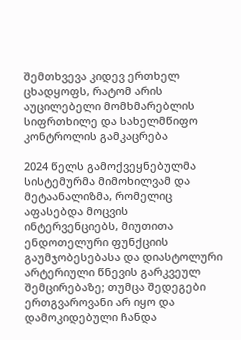შემთხვევა კიდევ ერთხელ ცხადყოფს, რატომ არის აუცილებელი მომხმარებლის სიფრთხილე და სახელმწიფო კონტროლის გამკაცრება

2024 წელს გამოქვეყნებულმა სისტემურმა მიმოხილვამ და მეტაანალიზმა, რომელიც აფასებდა მოცვის ინტერვენციებს, მიუთითა ენდოთელური ფუნქციის გაუმჯობესებასა და დიასტოლური არტერიული წნევის გარკვეულ შემცირებაზე; თუმცა შედეგები ერთგვაროვანი არ იყო და დამოკიდებული ჩანდა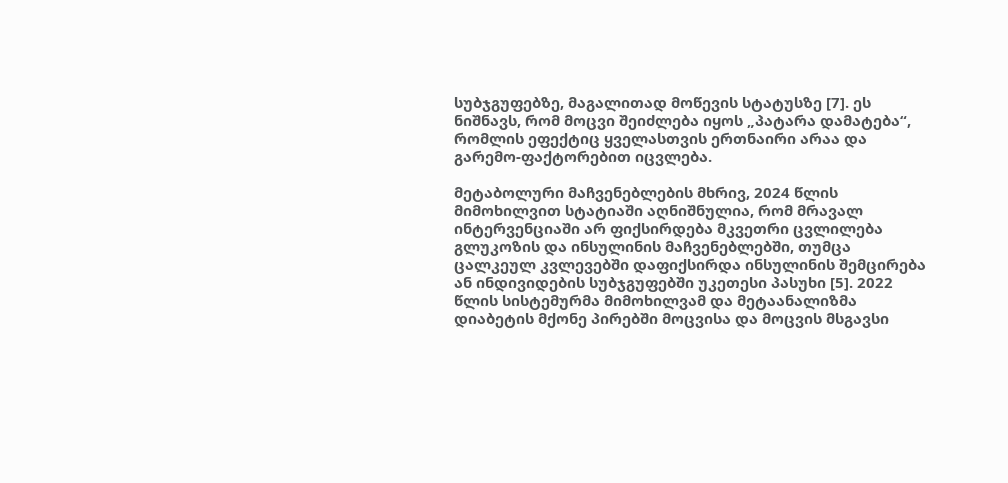სუბჯგუფებზე, მაგალითად მოწევის სტატუსზე [7]. ეს ნიშნავს, რომ მოცვი შეიძლება იყოს „პატარა დამატება“, რომლის ეფექტიც ყველასთვის ერთნაირი არაა და გარემო-ფაქტორებით იცვლება.

მეტაბოლური მაჩვენებლების მხრივ, 2024 წლის მიმოხილვით სტატიაში აღნიშნულია, რომ მრავალ ინტერვენციაში არ ფიქსირდება მკვეთრი ცვლილება გლუკოზის და ინსულინის მაჩვენებლებში, თუმცა ცალკეულ კვლევებში დაფიქსირდა ინსულინის შემცირება ან ინდივიდების სუბჯგუფებში უკეთესი პასუხი [5]. 2022 წლის სისტემურმა მიმოხილვამ და მეტაანალიზმა დიაბეტის მქონე პირებში მოცვისა და მოცვის მსგავსი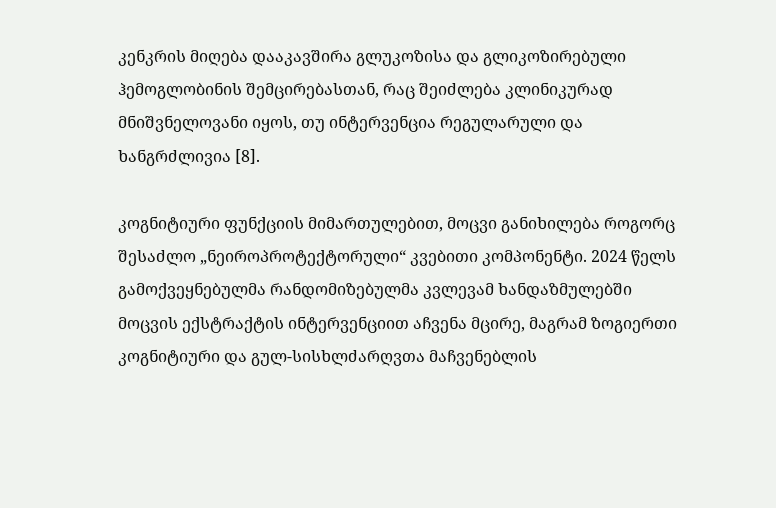კენკრის მიღება დააკავშირა გლუკოზისა და გლიკოზირებული ჰემოგლობინის შემცირებასთან, რაც შეიძლება კლინიკურად მნიშვნელოვანი იყოს, თუ ინტერვენცია რეგულარული და ხანგრძლივია [8].

კოგნიტიური ფუნქციის მიმართულებით, მოცვი განიხილება როგორც შესაძლო „ნეიროპროტექტორული“ კვებითი კომპონენტი. 2024 წელს გამოქვეყნებულმა რანდომიზებულმა კვლევამ ხანდაზმულებში მოცვის ექსტრაქტის ინტერვენციით აჩვენა მცირე, მაგრამ ზოგიერთი კოგნიტიური და გულ-სისხლძარღვთა მაჩვენებლის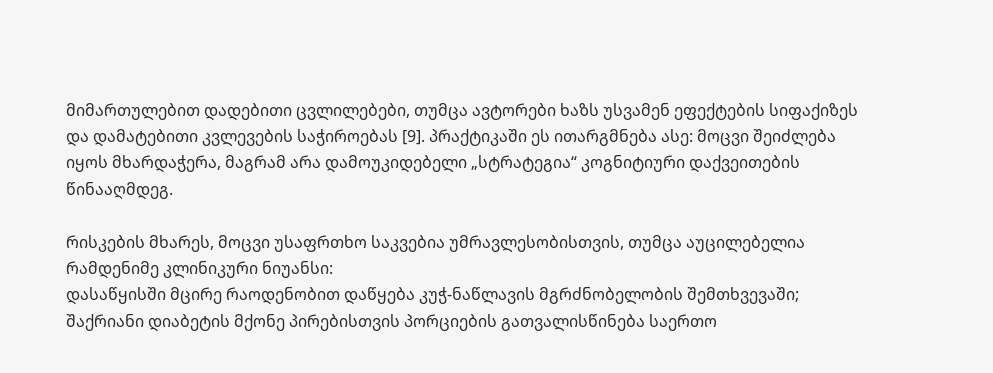მიმართულებით დადებითი ცვლილებები, თუმცა ავტორები ხაზს უსვამენ ეფექტების სიფაქიზეს და დამატებითი კვლევების საჭიროებას [9]. პრაქტიკაში ეს ითარგმნება ასე: მოცვი შეიძლება იყოს მხარდაჭერა, მაგრამ არა დამოუკიდებელი „სტრატეგია“ კოგნიტიური დაქვეითების წინააღმდეგ.

რისკების მხარეს, მოცვი უსაფრთხო საკვებია უმრავლესობისთვის, თუმცა აუცილებელია რამდენიმე კლინიკური ნიუანსი:
დასაწყისში მცირე რაოდენობით დაწყება კუჭ-ნაწლავის მგრძნობელობის შემთხვევაში; შაქრიანი დიაბეტის მქონე პირებისთვის პორციების გათვალისწინება საერთო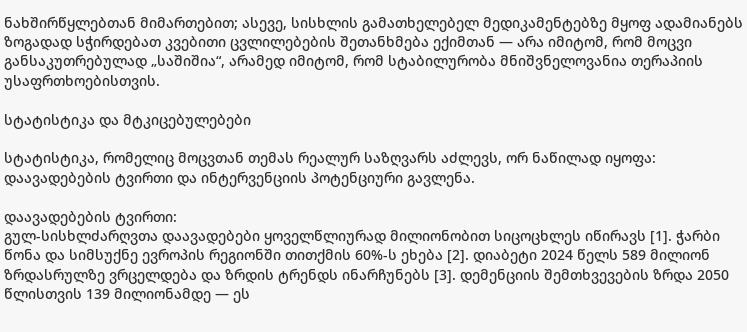ნახშირწყლებთან მიმართებით; ასევე, სისხლის გამათხელებელ მედიკამენტებზე მყოფ ადამიანებს ზოგადად სჭირდებათ კვებითი ცვლილებების შეთანხმება ექიმთან — არა იმიტომ, რომ მოცვი განსაკუთრებულად „საშიშია“, არამედ იმიტომ, რომ სტაბილურობა მნიშვნელოვანია თერაპიის უსაფრთხოებისთვის.

სტატისტიკა და მტკიცებულებები

სტატისტიკა, რომელიც მოცვთან თემას რეალურ საზღვარს აძლევს, ორ ნაწილად იყოფა: დაავადებების ტვირთი და ინტერვენციის პოტენციური გავლენა.

დაავადებების ტვირთი:
გულ-სისხლძარღვთა დაავადებები ყოველწლიურად მილიონობით სიცოცხლეს იწირავს [1]. ჭარბი წონა და სიმსუქნე ევროპის რეგიონში თითქმის 60%-ს ეხება [2]. დიაბეტი 2024 წელს 589 მილიონ ზრდასრულზე ვრცელდება და ზრდის ტრენდს ინარჩუნებს [3]. დემენციის შემთხვევების ზრდა 2050 წლისთვის 139 მილიონამდე — ეს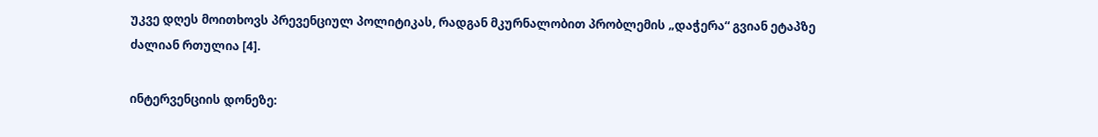უკვე დღეს მოითხოვს პრევენციულ პოლიტიკას, რადგან მკურნალობით პრობლემის „დაჭერა“ გვიან ეტაპზე ძალიან რთულია [4].

ინტერვენციის დონეზე: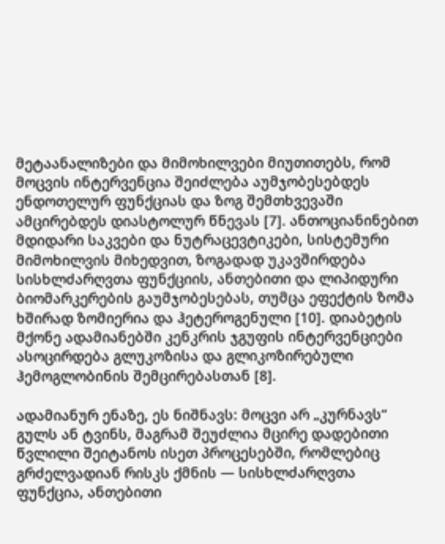მეტაანალიზები და მიმოხილვები მიუთითებს, რომ მოცვის ინტერვენცია შეიძლება აუმჯობესებდეს ენდოთელურ ფუნქციას და ზოგ შემთხვევაში ამცირებდეს დიასტოლურ წნევას [7]. ანთოციანინებით მდიდარი საკვები და ნუტრაცევტიკები, სისტემური მიმოხილვის მიხედვით, ზოგადად უკავშირდება სისხლძარღვთა ფუნქციის, ანთებითი და ლიპიდური ბიომარკერების გაუმჯობესებას, თუმცა ეფექტის ზომა ხშირად ზომიერია და ჰეტეროგენული [10]. დიაბეტის მქონე ადამიანებში კენკრის ჯგუფის ინტერვენციები ასოცირდება გლუკოზისა და გლიკოზირებული ჰემოგლობინის შემცირებასთან [8].

ადამიანურ ენაზე, ეს ნიშნავს: მოცვი არ „კურნავს“ გულს ან ტვინს, მაგრამ შეუძლია მცირე დადებითი წვლილი შეიტანოს ისეთ პროცესებში, რომლებიც გრძელვადიან რისკს ქმნის — სისხლძარღვთა ფუნქცია, ანთებითი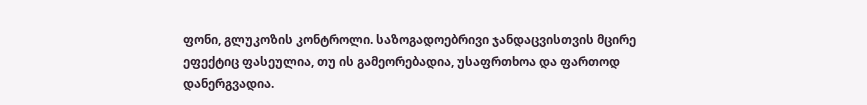ფონი, გლუკოზის კონტროლი. საზოგადოებრივი ჯანდაცვისთვის მცირე ეფექტიც ფასეულია, თუ ის გამეორებადია, უსაფრთხოა და ფართოდ დანერგვადია.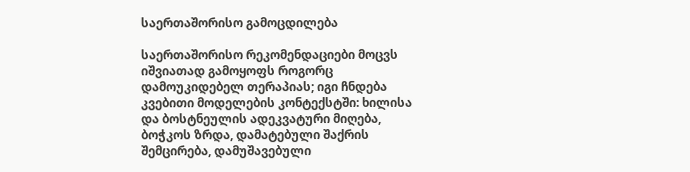საერთაშორისო გამოცდილება

საერთაშორისო რეკომენდაციები მოცვს იშვიათად გამოყოფს როგორც დამოუკიდებელ თერაპიას; იგი ჩნდება კვებითი მოდელების კონტექსტში: ხილისა და ბოსტნეულის ადეკვატური მიღება, ბოჭკოს ზრდა, დამატებული შაქრის შემცირება, დამუშავებული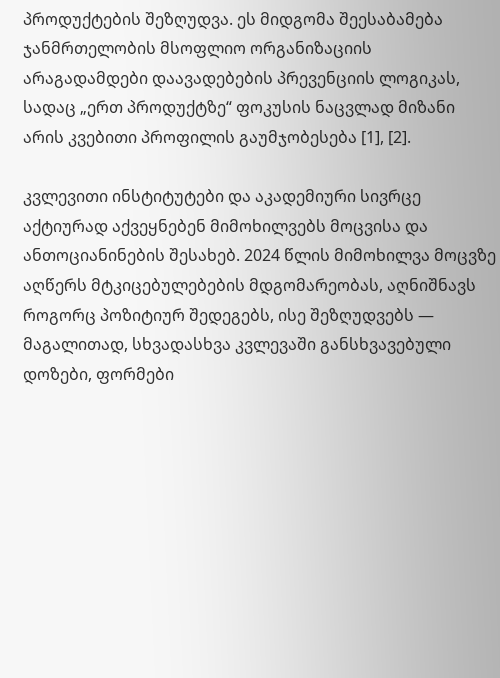პროდუქტების შეზღუდვა. ეს მიდგომა შეესაბამება ჯანმრთელობის მსოფლიო ორგანიზაციის არაგადამდები დაავადებების პრევენციის ლოგიკას, სადაც „ერთ პროდუქტზე“ ფოკუსის ნაცვლად მიზანი არის კვებითი პროფილის გაუმჯობესება [1], [2].

კვლევითი ინსტიტუტები და აკადემიური სივრცე აქტიურად აქვეყნებენ მიმოხილვებს მოცვისა და ანთოციანინების შესახებ. 2024 წლის მიმოხილვა მოცვზე აღწერს მტკიცებულებების მდგომარეობას, აღნიშნავს როგორც პოზიტიურ შედეგებს, ისე შეზღუდვებს — მაგალითად, სხვადასხვა კვლევაში განსხვავებული დოზები, ფორმები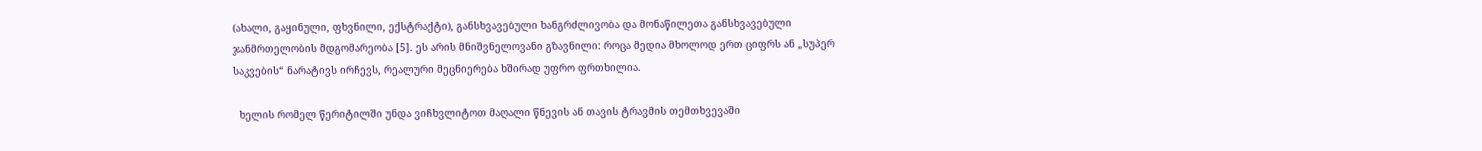(ახალი, გაყინული, ფხვნილი, ექსტრაქტი), განსხვავებული ხანგრძლივობა და მონაწილეთა განსხვავებული ჯანმრთელობის მდგომარეობა [5]. ეს არის მნიშვნელოვანი გზავნილი: როცა მედია მხოლოდ ერთ ციფრს ან „სუპერ საკვების“ ნარატივს ირჩევს, რეალური მეცნიერება ხშირად უფრო ფრთხილია.

  ხელის რომელ წერიტილში უნდა ვიჩხვლიტოთ მაღალი წნევის ან თავის ტრავმის თემთხვევაში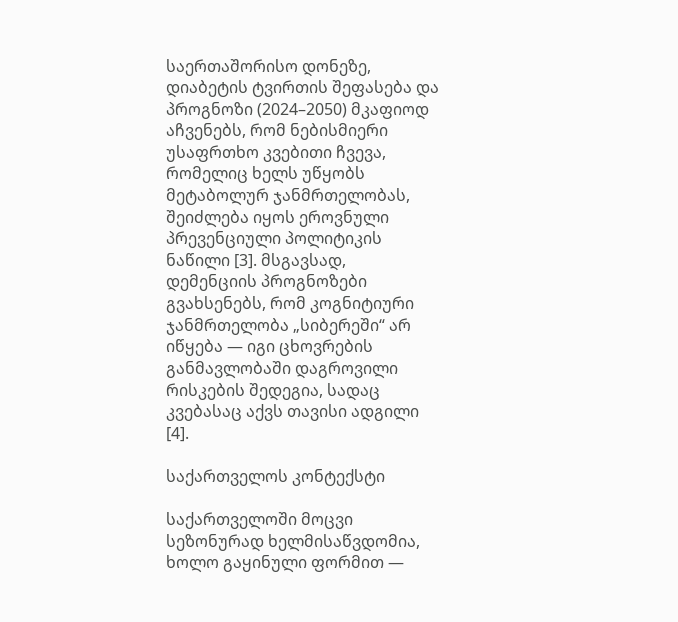საერთაშორისო დონეზე, დიაბეტის ტვირთის შეფასება და პროგნოზი (2024–2050) მკაფიოდ აჩვენებს, რომ ნებისმიერი უსაფრთხო კვებითი ჩვევა, რომელიც ხელს უწყობს მეტაბოლურ ჯანმრთელობას, შეიძლება იყოს ეროვნული პრევენციული პოლიტიკის ნაწილი [3]. მსგავსად, დემენციის პროგნოზები გვახსენებს, რომ კოგნიტიური ჯანმრთელობა „სიბერეში“ არ იწყება — იგი ცხოვრების განმავლობაში დაგროვილი რისკების შედეგია, სადაც კვებასაც აქვს თავისი ადგილი [4].

საქართველოს კონტექსტი

საქართველოში მოცვი სეზონურად ხელმისაწვდომია, ხოლო გაყინული ფორმით —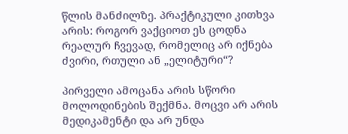წლის მანძილზე. პრაქტიკული კითხვა არის: როგორ ვაქციოთ ეს ცოდნა რეალურ ჩვევად, რომელიც არ იქნება ძვირი, რთული ან „ელიტური“?

პირველი ამოცანა არის სწორი მოლოდინების შექმნა. მოცვი არ არის მედიკამენტი და არ უნდა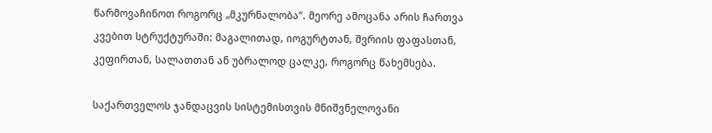წარმოვაჩინოთ როგორც „მკურნალობა“. მეორე ამოცანა არის ჩართვა კვებით სტრუქტურაში: მაგალითად, იოგურტთან, შვრიის ფაფასთან, კეფირთან, სალათთან ან უბრალოდ ცალკე, როგორც წახემსება.

საქართველოს ჯანდაცვის სისტემისთვის მნიშვნელოვანი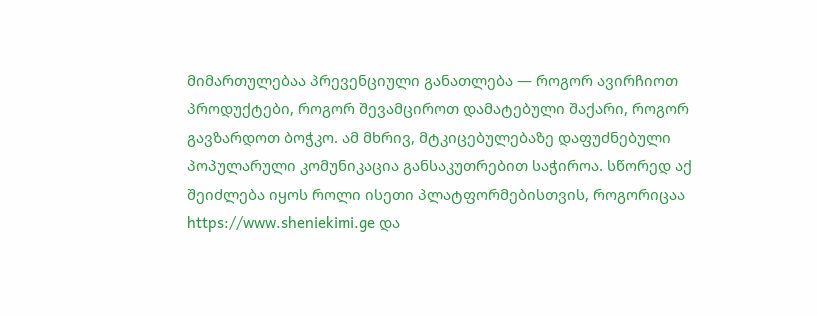მიმართულებაა პრევენციული განათლება — როგორ ავირჩიოთ პროდუქტები, როგორ შევამციროთ დამატებული შაქარი, როგორ გავზარდოთ ბოჭკო. ამ მხრივ, მტკიცებულებაზე დაფუძნებული პოპულარული კომუნიკაცია განსაკუთრებით საჭიროა. სწორედ აქ შეიძლება იყოს როლი ისეთი პლატფორმებისთვის, როგორიცაა https://www.sheniekimi.ge და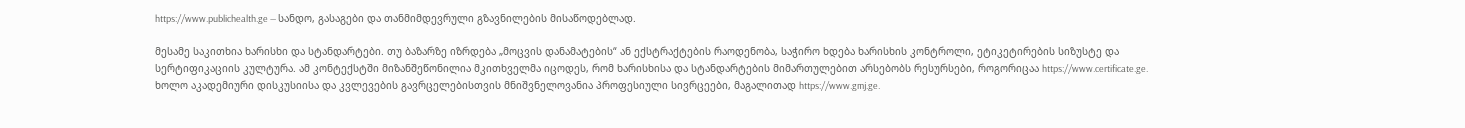https://www.publichealth.ge — სანდო, გასაგები და თანმიმდევრული გზავნილების მისაწოდებლად.

მესამე საკითხია ხარისხი და სტანდარტები. თუ ბაზარზე იზრდება „მოცვის დანამატების“ ან ექსტრაქტების რაოდენობა, საჭირო ხდება ხარისხის კონტროლი, ეტიკეტირების სიზუსტე და სერტიფიკაციის კულტურა. ამ კონტექსტში მიზანშეწონილია მკითხველმა იცოდეს, რომ ხარისხისა და სტანდარტების მიმართულებით არსებობს რესურსები, როგორიცაა https://www.certificate.ge. ხოლო აკადემიური დისკუსიისა და კვლევების გავრცელებისთვის მნიშვნელოვანია პროფესიული სივრცეები, მაგალითად https://www.gmj.ge.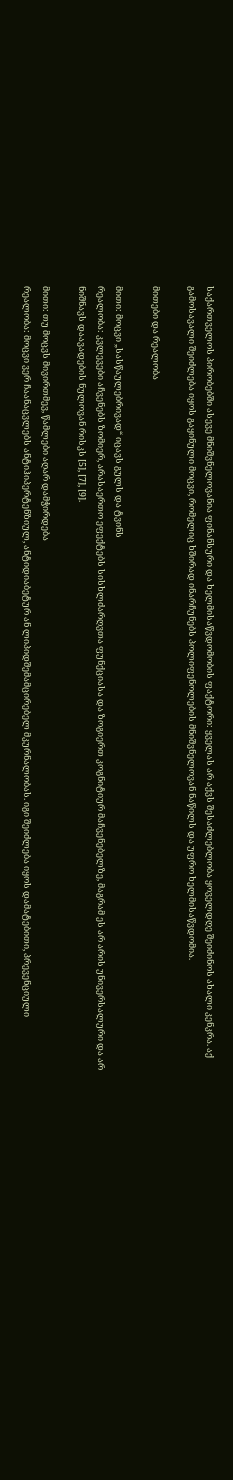საქართველოს პირობებში ასევე მნიშვნელოვანია ფინანსური და ხელმისაწვდომობის ფაქტორი: ყველას არ აქვს შესაძლებლობა ყოველდღე შეიძინოს ახალი კენკრა. აქ გამოსავალი შეიძლება იყოს გაყინული მოცვი, რომელიც ხშირად ინარჩუნებს პოლიფენოლების მნიშვნელოვან ნაწილს და უფრო ხელმისაწვდომია.

მითები და რეალობა

მითი: მოცვი „სასწაულებრივად“ იცავს გულს და ტვინს
რეალობა: კვლევები აჩვენებს ზომიერ, არასაერთო ეფექტებს სისხლძარღვთა ფუნქციასა და ზოგიერთ კოგნიტიურ მაჩვენებელზე, მაგრამ ეს არ არის უნივერსალური და არ ნიშნავს დაავადების ნულოვან რისკს [5], [7], [9].

მითი: თუ მოცვს მივირთმევ, წამლები აღარ დამჭირდება
რეალობა: მოცვი ვერ ჩაანაცვლებს ანტიჰიპერტენზიულ, ანტიდიაბეტურ ან ლიპიდშემამცირებელ მკურნალობას. იგი შეიძლება იყოს დამატებითი, პრევენციული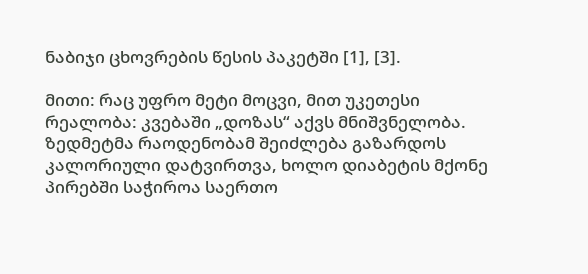ნაბიჯი ცხოვრების წესის პაკეტში [1], [3].

მითი: რაც უფრო მეტი მოცვი, მით უკეთესი
რეალობა: კვებაში „დოზას“ აქვს მნიშვნელობა. ზედმეტმა რაოდენობამ შეიძლება გაზარდოს კალორიული დატვირთვა, ხოლო დიაბეტის მქონე პირებში საჭიროა საერთო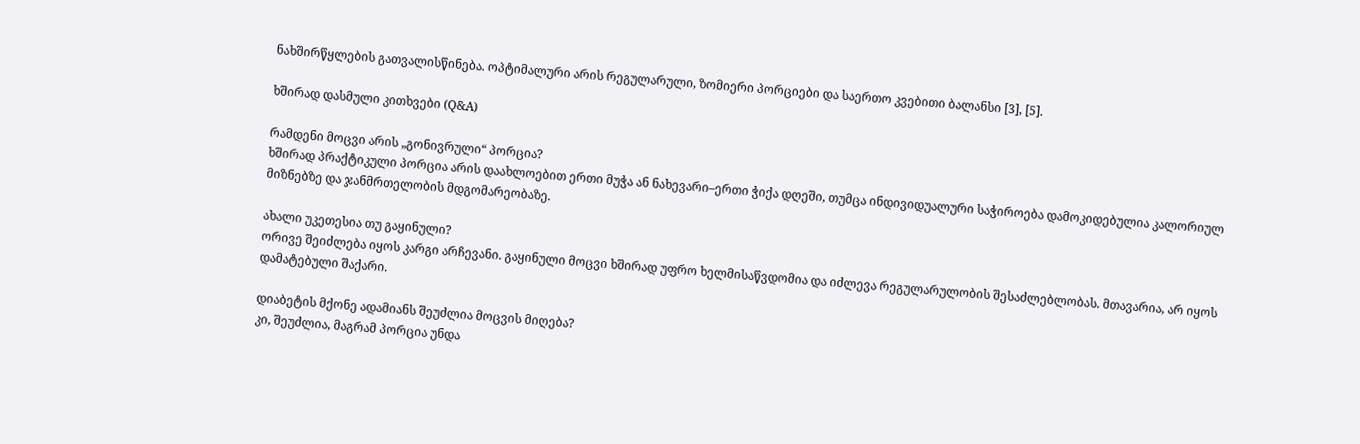ნახშირწყლების გათვალისწინება. ოპტიმალური არის რეგულარული, ზომიერი პორციები და საერთო კვებითი ბალანსი [3], [5].

ხშირად დასმული კითხვები (Q&A)

რამდენი მოცვი არის „გონივრული“ პორცია?
ხშირად პრაქტიკული პორცია არის დაახლოებით ერთი მუჭა ან ნახევარი–ერთი ჭიქა დღეში, თუმცა ინდივიდუალური საჭიროება დამოკიდებულია კალორიულ მიზნებზე და ჯანმრთელობის მდგომარეობაზე.

ახალი უკეთესია თუ გაყინული?
ორივე შეიძლება იყოს კარგი არჩევანი. გაყინული მოცვი ხშირად უფრო ხელმისაწვდომია და იძლევა რეგულარულობის შესაძლებლობას. მთავარია, არ იყოს დამატებული შაქარი.

დიაბეტის მქონე ადამიანს შეუძლია მოცვის მიღება?
კი, შეუძლია, მაგრამ პორცია უნდა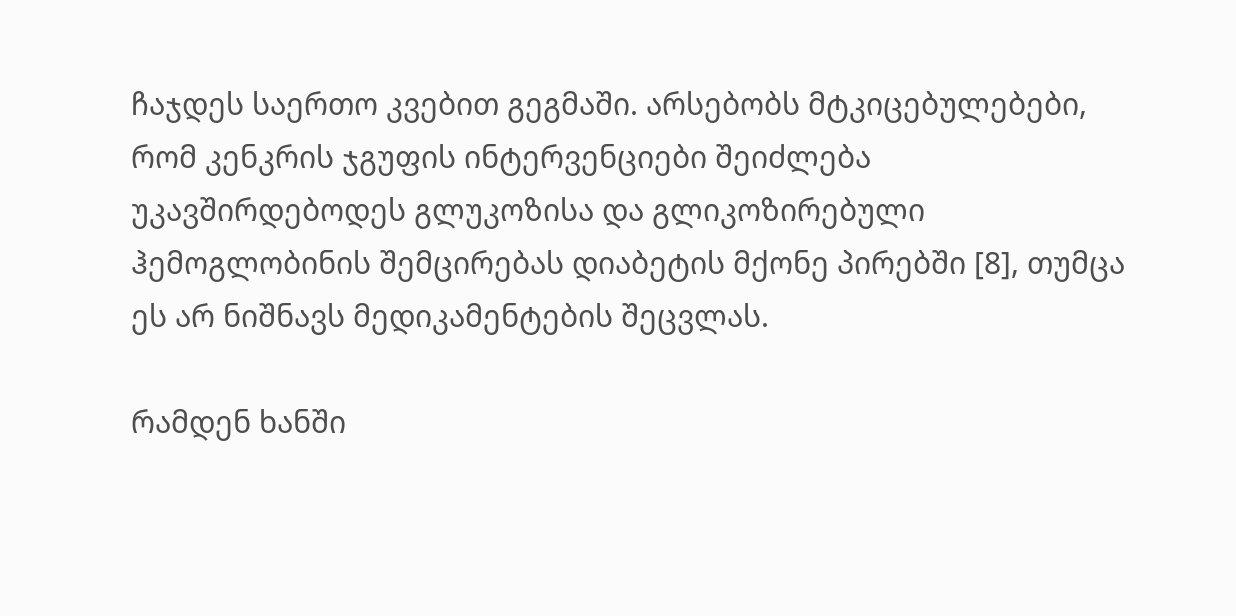ჩაჯდეს საერთო კვებით გეგმაში. არსებობს მტკიცებულებები, რომ კენკრის ჯგუფის ინტერვენციები შეიძლება უკავშირდებოდეს გლუკოზისა და გლიკოზირებული ჰემოგლობინის შემცირებას დიაბეტის მქონე პირებში [8], თუმცა ეს არ ნიშნავს მედიკამენტების შეცვლას.

რამდენ ხანში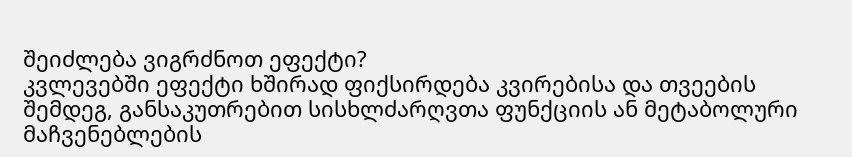შეიძლება ვიგრძნოთ ეფექტი?
კვლევებში ეფექტი ხშირად ფიქსირდება კვირებისა და თვეების შემდეგ, განსაკუთრებით სისხლძარღვთა ფუნქციის ან მეტაბოლური მაჩვენებლების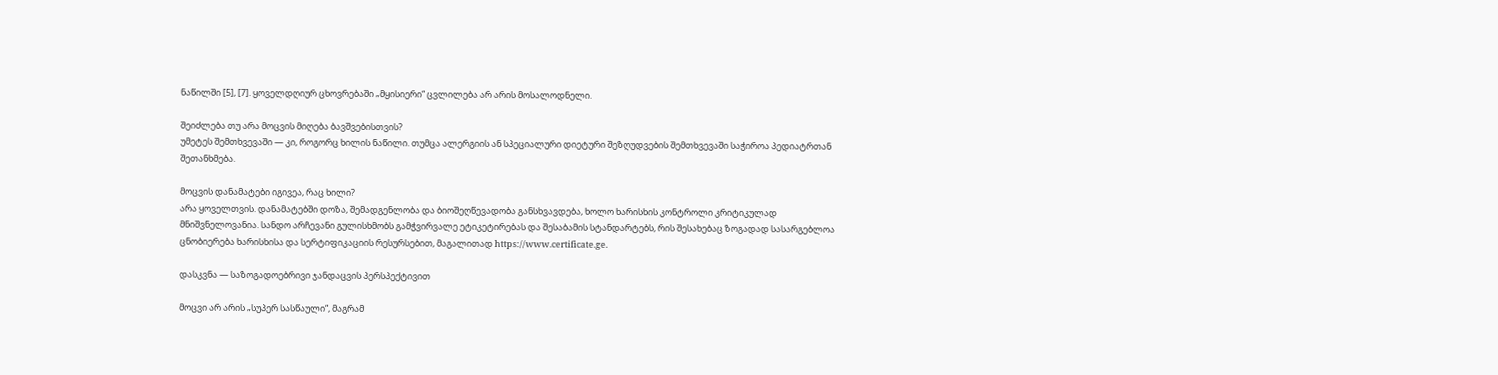ნაწილში [5], [7]. ყოველდღიურ ცხოვრებაში „მყისიერი“ ცვლილება არ არის მოსალოდნელი.

შეიძლება თუ არა მოცვის მიღება ბავშვებისთვის?
უმეტეს შემთხვევაში — კი, როგორც ხილის ნაწილი. თუმცა ალერგიის ან სპეციალური დიეტური შეზღუდვების შემთხვევაში საჭიროა პედიატრთან შეთანხმება.

მოცვის დანამატები იგივეა, რაც ხილი?
არა ყოველთვის. დანამატებში დოზა, შემადგენლობა და ბიოშეღწევადობა განსხვავდება, ხოლო ხარისხის კონტროლი კრიტიკულად მნიშვნელოვანია. სანდო არჩევანი გულისხმობს გამჭვირვალე ეტიკეტირებას და შესაბამის სტანდარტებს, რის შესახებაც ზოგადად სასარგებლოა ცნობიერება ხარისხისა და სერტიფიკაციის რესურსებით, მაგალითად https://www.certificate.ge.

დასკვნა — საზოგადოებრივი ჯანდაცვის პერსპექტივით

მოცვი არ არის „სუპერ სასწაული“, მაგრამ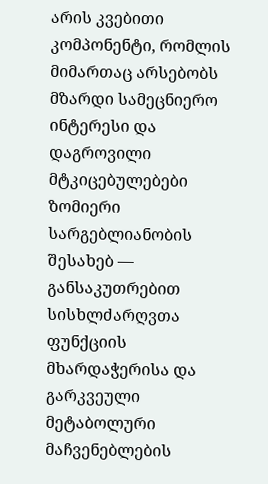არის კვებითი კომპონენტი, რომლის მიმართაც არსებობს მზარდი სამეცნიერო ინტერესი და დაგროვილი მტკიცებულებები ზომიერი სარგებლიანობის შესახებ — განსაკუთრებით სისხლძარღვთა ფუნქციის მხარდაჭერისა და გარკვეული მეტაბოლური მაჩვენებლების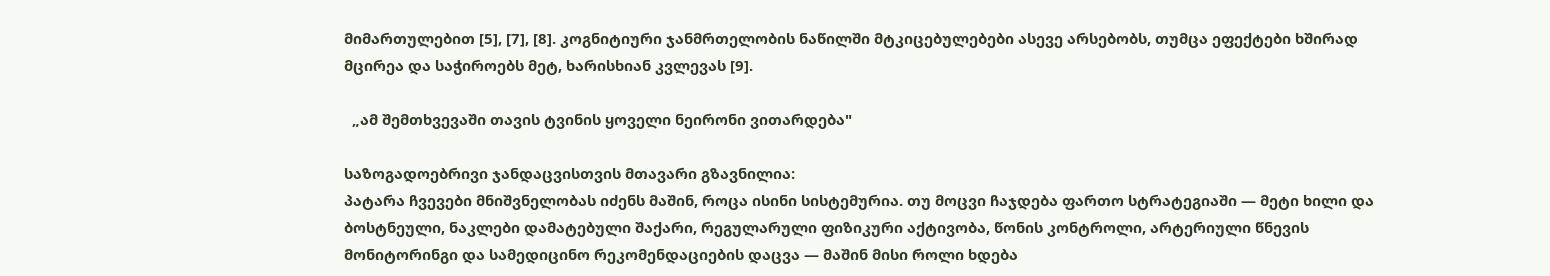მიმართულებით [5], [7], [8]. კოგნიტიური ჯანმრთელობის ნაწილში მტკიცებულებები ასევე არსებობს, თუმცა ეფექტები ხშირად მცირეა და საჭიროებს მეტ, ხარისხიან კვლევას [9].

  „ამ შემთხვევაში თავის ტვინის ყოველი ნეირონი ვითარდება"

საზოგადოებრივი ჯანდაცვისთვის მთავარი გზავნილია:
პატარა ჩვევები მნიშვნელობას იძენს მაშინ, როცა ისინი სისტემურია. თუ მოცვი ჩაჯდება ფართო სტრატეგიაში — მეტი ხილი და ბოსტნეული, ნაკლები დამატებული შაქარი, რეგულარული ფიზიკური აქტივობა, წონის კონტროლი, არტერიული წნევის მონიტორინგი და სამედიცინო რეკომენდაციების დაცვა — მაშინ მისი როლი ხდება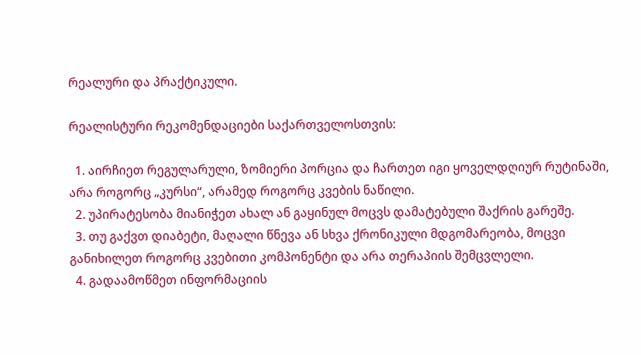რეალური და პრაქტიკული.

რეალისტური რეკომენდაციები საქართველოსთვის:

  1. აირჩიეთ რეგულარული, ზომიერი პორცია და ჩართეთ იგი ყოველდღიურ რუტინაში, არა როგორც „კურსი“, არამედ როგორც კვების ნაწილი.
  2. უპირატესობა მიანიჭეთ ახალ ან გაყინულ მოცვს დამატებული შაქრის გარეშე.
  3. თუ გაქვთ დიაბეტი, მაღალი წნევა ან სხვა ქრონიკული მდგომარეობა, მოცვი განიხილეთ როგორც კვებითი კომპონენტი და არა თერაპიის შემცვლელი.
  4. გადაამოწმეთ ინფორმაციის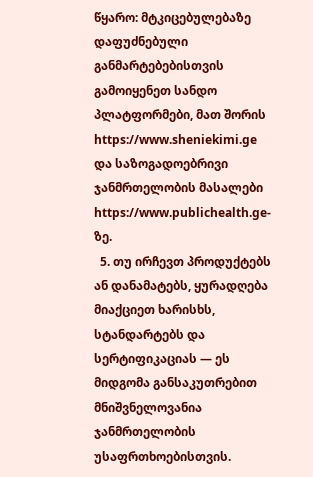წყარო: მტკიცებულებაზე დაფუძნებული განმარტებებისთვის გამოიყენეთ სანდო პლატფორმები, მათ შორის https://www.sheniekimi.ge და საზოგადოებრივი ჯანმრთელობის მასალები https://www.publichealth.ge-ზე.
  5. თუ ირჩევთ პროდუქტებს ან დანამატებს, ყურადღება მიაქციეთ ხარისხს, სტანდარტებს და სერტიფიკაციას — ეს მიდგომა განსაკუთრებით მნიშვნელოვანია ჯანმრთელობის უსაფრთხოებისთვის.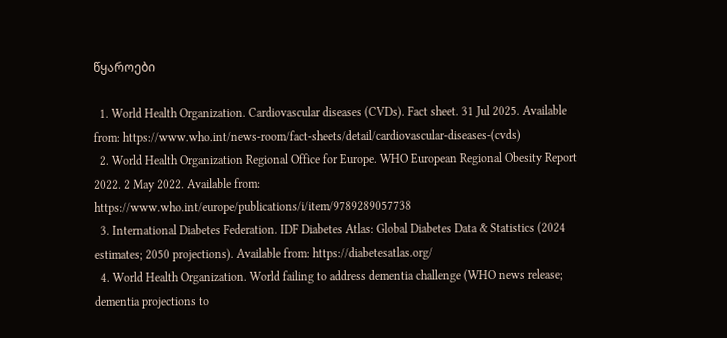წყაროები

  1. World Health Organization. Cardiovascular diseases (CVDs). Fact sheet. 31 Jul 2025. Available from: https://www.who.int/news-room/fact-sheets/detail/cardiovascular-diseases-(cvds)
  2. World Health Organization Regional Office for Europe. WHO European Regional Obesity Report 2022. 2 May 2022. Available from: https://www.who.int/europe/publications/i/item/9789289057738
  3. International Diabetes Federation. IDF Diabetes Atlas: Global Diabetes Data & Statistics (2024 estimates; 2050 projections). Available from: https://diabetesatlas.org/
  4. World Health Organization. World failing to address dementia challenge (WHO news release; dementia projections to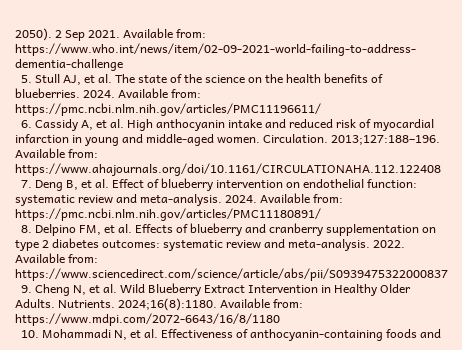2050). 2 Sep 2021. Available from: https://www.who.int/news/item/02-09-2021-world-failing-to-address-dementia-challenge
  5. Stull AJ, et al. The state of the science on the health benefits of blueberries. 2024. Available from: https://pmc.ncbi.nlm.nih.gov/articles/PMC11196611/
  6. Cassidy A, et al. High anthocyanin intake and reduced risk of myocardial infarction in young and middle-aged women. Circulation. 2013;127:188–196. Available from: https://www.ahajournals.org/doi/10.1161/CIRCULATIONAHA.112.122408
  7. Deng B, et al. Effect of blueberry intervention on endothelial function: systematic review and meta-analysis. 2024. Available from: https://pmc.ncbi.nlm.nih.gov/articles/PMC11180891/
  8. Delpino FM, et al. Effects of blueberry and cranberry supplementation on type 2 diabetes outcomes: systematic review and meta-analysis. 2022. Available from: https://www.sciencedirect.com/science/article/abs/pii/S0939475322000837
  9. Cheng N, et al. Wild Blueberry Extract Intervention in Healthy Older Adults. Nutrients. 2024;16(8):1180. Available from: https://www.mdpi.com/2072-6643/16/8/1180
  10. Mohammadi N, et al. Effectiveness of anthocyanin-containing foods and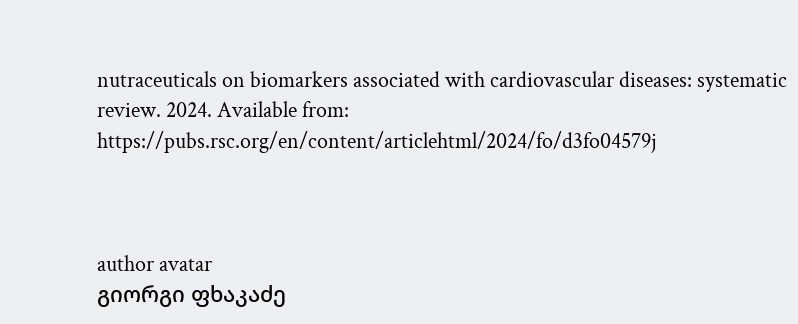nutraceuticals on biomarkers associated with cardiovascular diseases: systematic review. 2024. Available from: https://pubs.rsc.org/en/content/articlehtml/2024/fo/d3fo04579j



author avatar
გიორგი ფხაკაძე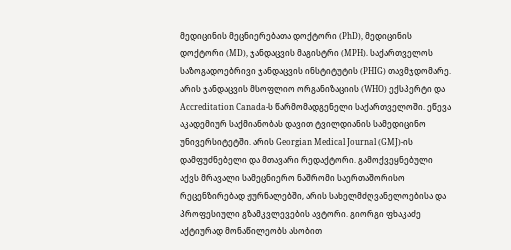მედიცინის მეცნიერებათა დოქტორი (PhD), მედიცინის დოქტორი (MD), ჯანდაცვის მაგისტრი (MPH). საქართველოს საზოგადოებრივი ჯანდაცვის ინსტიტუტის (PHIG) თავმჯდომარე. არის ჯანდაცვის მსოფლიო ორგანიზაციის (WHO) ექსპერტი და Accreditation Canada-ს წარმომადგენელი საქართველოში. ეწევა აკადემიურ საქმიანობას დავით ტვილდიანის სამედიცინო უნივერსიტეტში. არის Georgian Medical Journal (GMJ)-ის დამფუძნებელი და მთავარი რედაქტორი. გამოქვეყნებული აქვს მრავალი სამეცნიერო ნაშრომი საერთაშორისო რეცენზირებად ჟურნალებში, არის სახელმძღვანელოებისა და პროფესიული გზამკვლევების ავტორი. გიორგი ფხაკაძე აქტიურად მონაწილეობს ასობით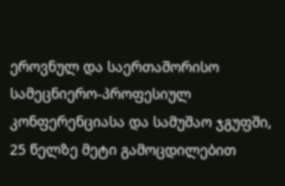ეროვნულ და საერთაშორისო სამეცნიერო-პროფესიულ კონფერენციასა და სამუშაო ჯგუფში, 25 წელზე მეტი გამოცდილებით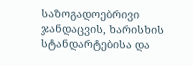საზოგადოებრივი ჯანდაცვის, ხარისხის სტანდარტებისა და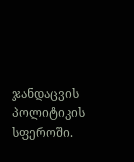ჯანდაცვის პოლიტიკის სფეროში.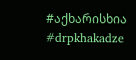#აქხარისხია #drpkhakadze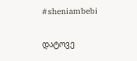#sheniambebi

დატოვე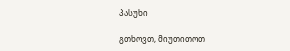პასუხი

გთხოვთ, მიუთითოთ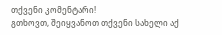თქვენი კომენტარი!
გთხოვთ, შეიყვანოთ თქვენი სახელი აქ